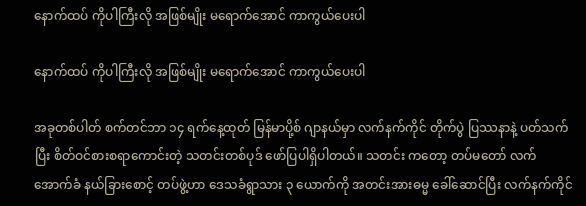နောက်ထပ် ကိုပါကြီးလို အဖြစ်မျိုး မရောက်အောင် ကာကွယ်ပေးပါ

နောက်ထပ် ကိုပါကြီးလို အဖြစ်မျိုး မရောက်အောင် ကာကွယ်ပေးပါ

အခုတစ်ပါတ် စက်တင်ဘာ ၁၄ ရက်နေ့ထုတ် မြန်မာပို့စ် ဂျာနယ်မှာ လက်နက်ကိုင် တိုက်ပွဲ ပြဿနာနဲ့ ပတ်သက်ပြီး စိတ်ဝင်စားစရာကောင်းတဲ့ သတင်းတစ်ပုဒ် ဖော်ပြပါရှိပါတယ်။ သတင်း ကတော့ တပ်မတော် လက်အောက်ခံ နယ်ခြားစောင့် တပ်ဖွဲ့ဟာ ဒေသခံရွာသား ၃ ယောက်ကို အတင်းအားဓမ္မ ခေါ်ဆောင်ပြီး လက်နက်ကိုင်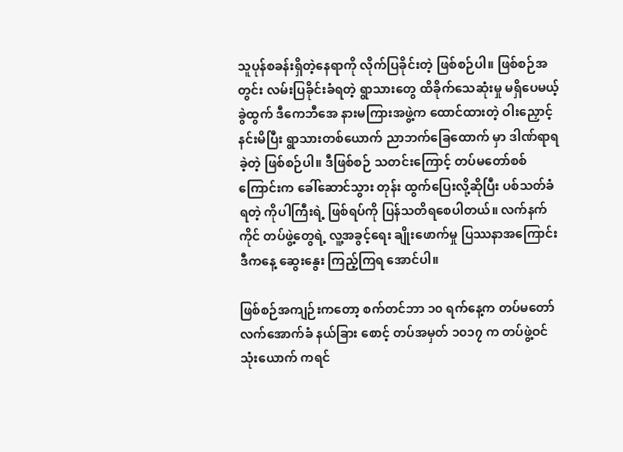သူပုန်စခန်းရှိတဲ့နေရာကို လိုက်ပြခိုင်းတဲ့ ဖြစ်စဉ်ပါ။ ဖြစ်စဉ်အတွင်း လမ်းပြခိုင်းခံရတဲ့ ရွာသားတွေ ထိခိုက်သေဆုံးမှု မရှိပေမယ့် ခွဲထွက် ဒီကေဘီအေ နားမကြားအဖွဲ့က ထောင်ထားတဲ့ ဝါးညှောင့်နင်းမိပြီး ရွာသားတစ်ယောက် ညာဘက်ခြေထောက် မှာ ဒါဏ်ရာရခဲ့တဲ့ ဖြစ်စဉ်ပါ။ ဒီဖြစ်စဉ် သတင်းကြောင့် တပ်မတော်စစ်ကြောင်းက ခေါ်ဆောင်သွား တုန်း ထွက်ပြေးလို့ဆိုပြီး ပစ်သတ်ခံရတဲ့ ကိုပါကြီးရဲ့ ဖြစ်ရပ်ကို ပြန်သတိရစေပါတယ်။ လက်နက် ကိုင် တပ်ဖွဲ့တွေရဲ့ လူ့အခွင့်ရေး ချိုးဖောက်မှု ပြဿနာအကြောင်း ဒီကနေ့ ဆွေးနွေး ကြည့်ကြရ အောင်ပါ။

ဖြစ်စဉ်အကျဉ်းကတော့ စက်တင်ဘာ ၁၀ ရက်နေ့က တပ်မတော် လက်အောက်ခံ နယ်ခြား စောင့် တပ်အမှတ် ၁၀၁၇ က တပ်ဖွဲ့ဝင် သုံးယောက် ကရင်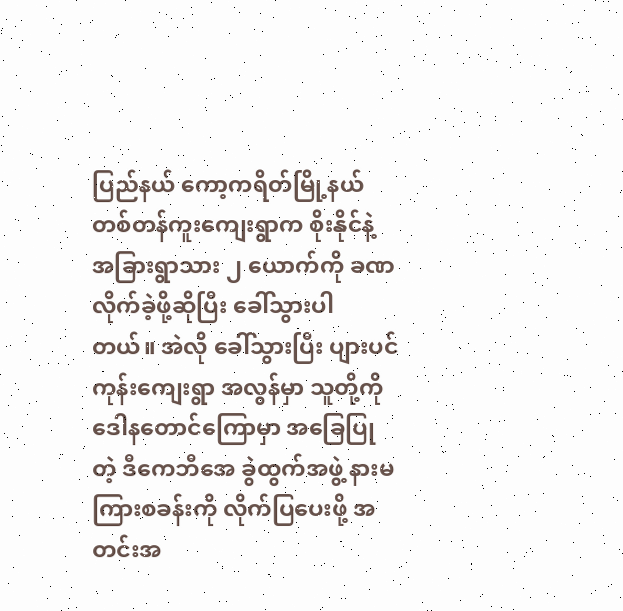ပြည်နယ် ကော့ကရိတ်မြို့နယ် တစ်တန်ကူးကျေးရွာက စိုးနိုင်နဲ့ အခြားရွာသား ၂ ယောက်ကို ခဏလိုက်ခဲ့ဖို့ဆိုပြီး ခေါ်သွားပါ တယ်။ အဲလို ခေါ်သွားပြီး ပျားပင်ကုန်းကျေးရွာ အလွန်မှာ သူတို့ကို ဒေါနတောင်ကြောမှာ အခြေပြု တဲ့ ဒီကေဘီအေ ခွဲထွက်အဖွဲ့ နားမကြားစခန်းကို လိုက်ပြပေးဖို့ အတင်းအ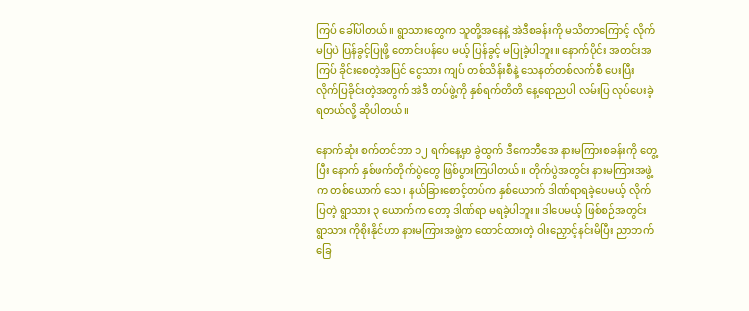ကြပ် ခေါ်ပါတယ်။ ရွာသားတွေက သူတို့အနေနဲ့ အဲဒီစခန်းကို မသိတာကြောင့် လိုက်မပြပဲ ပြန်ခွင့်ပြုဖို့ တောင်းပန်ပေ မယ့် ပြန်ခွင့် မပြုခဲ့ပါဘူး။ နောက်ပိုင်း အတင်းအကြပ် ခိုင်းစေတဲ့အပြင် ငွေသား ကျပ် တစ်သိန်းစီနဲ့ သေနတ်တစ်လက်စီ ပေးပြီး လိုက်ပြခိုင်းတဲ့အတွက် အဲဒီ တပ်ဖွဲ့ကို နှစ်ရက်တိတိ နေ့ရောညပါ လမ်းပြ လုပ်ပေးခဲ့ရတယ်လို့ ဆိုပါတယ်။

နောက်ဆုံး စက်တင်ဘာ ၁၂ ရက်နေ့မှာ ခွဲထွက် ဒီကေဘီအေ နားမကြားစခန်းကို တွေ့ပြီး နောက် နှစ်ဖက်တိုက်ပွဲတွေ ဖြစ်ပွားကြပါတယ်။ တိုက်ပွဲအတွင်း နားမကြားအဖွဲ့က တစ်ယောက် သေ၊ နယ်ခြားစောင့်တပ်က နှစ်ယောက် ဒါဏ်ရာရခဲ့ပေမယ့် လိုက်ပြတဲ့ ရွာသား ၃ ယောက်က တော့ ဒါဏ်ရာ မရခဲ့ပါဘူး။ ဒါပေမယ့် ဖြစ်စဉ်အတွင်း ရွာသား ကိုစိုးနိုင်ဟာ နားမကြားအဖွဲ့က ထောင်ထားတဲ့ ဝါးညှောင့်နင်းမိပြီး ညာဘက်ခြေ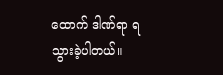ထောက် ဒါဏ်ရာ ရသွားခဲ့ပါတယ်။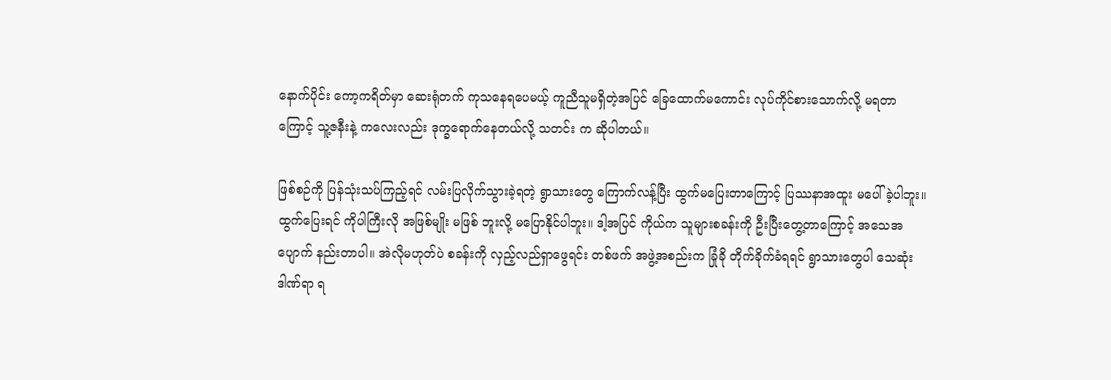နောက်ပိုင်း ကော့ကရိတ်မှာ ဆေးရုံတက် ကုသနေရပေမယ့် ကူညီသူမရှိတဲ့အပြင် ခြေထောက်မကောင်း လုပ်ကိုင်စားသောက်လို့ မရတာကြောင့် သူ့ဇနီးနဲ့ ကလေးလည်း ဒုက္ခရောက်နေတယ်လို့ သတင်း က ဆိုပါတယ်။

ဖြစ်စဉ်ကို ပြန်သုံးသပ်ကြည့်ရင် လမ်းပြလိုက်သွားခဲ့ရတဲ့ ရွာသားတွေ ကြောက်လန့်ပြီး ထွက်မပြေးတာကြောင့် ပြဿနာအထူး မပေါ်ခဲ့ပါဘူး။ ထွက်ပြေးရင် ကိုပါကြီးလို အဖြစ်မျိုး မဖြစ် ဘူးလို့ မပြောနိုင်ပါဘူး။ ဒါ့အပြင် ကိုယ်က သူများစခန်းကို ဦးပြီးတွေ့တာကြောင့် အသေအပျောက် နည်းတာပါ။ အဲလိုမဟုတ်ပဲ စခန်းကို လှည့်လည်ရှာဖွေရင်း တစ်ဖက် အဖွဲ့အစည်းက ခြုံခို တိုက်ခိုက်ခံရရင် ရွာသားတွေပါ သေဆုံးဒါဏ်ရာ ရ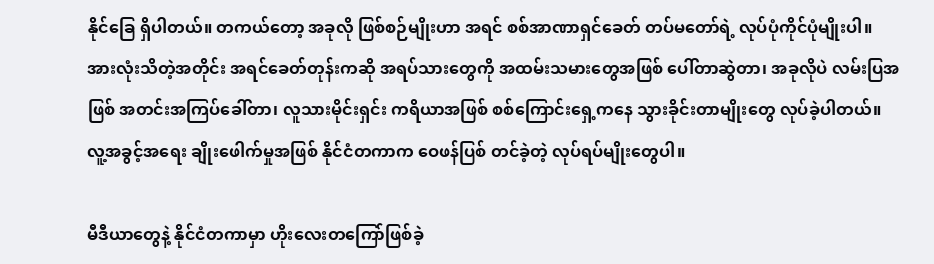နိုင်ခြေ ရှိပါတယ်။ တကယ်တော့ အခုလို ဖြစ်စဉ်မျိုးဟာ အရင် စစ်အာဏာရှင်ခေတ် တပ်မတော်ရဲ့ လုပ်ပုံကိုင်ပုံမျိုးပါ။ အားလုံးသိတဲ့အတိုင်း အရင်ခေတ်တုန်းကဆို အရပ်သားတွေကို အထမ်းသမားတွေအဖြစ် ပေါ်တာဆွဲတာ၊ အခုလိုပဲ လမ်းပြအဖြစ် အတင်းအကြပ်ခေါ်တာ၊ လူသားမိုင်းရှင်း ကရိယာအဖြစ် စစ်ကြောင်းရှေ့ကနေ သွားခိုင်းတာမျိုးတွေ လုပ်ခဲ့ပါတယ်။ လူ့အခွင့်အရေး ချိုးဖေါက်မှုအဖြစ် နိုင်ငံတကာက ဝေဖန်ပြစ် တင်ခဲ့တဲ့ လုပ်ရပ်မျိုးတွေပါ။

မီဒီယာတွေနဲ့ နိုင်ငံတကာမှာ ဟိုးလေးတကြော်ဖြစ်ခဲ့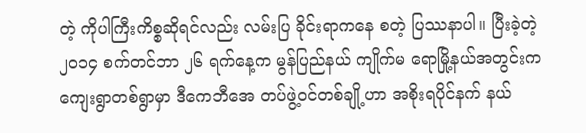တဲ့ ကိုပါကြီးကိစ္စဆိုရင်လည်း လမ်းပြ ခိုင်းရာကနေ စတဲ့ ပြဿနာပါ။ ပြီးခဲ့တဲ့ ၂၀၁၄ စက်တင်ဘာ ၂၆ ရက်နေ့က မွန်ပြည်နယ် ကျိုက်မ ရောမြို့နယ်အတွင်းက ကျေးရွာတစ်ရွာမှာ ဒီကေဘီအေ တပ်ဖွဲ့ဝင်တစ်ချို့ဟာ အစိုးရပိုင်နက် နယ်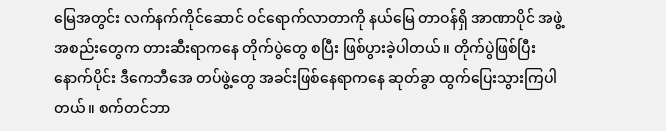မြေအတွင်း လက်နက်ကိုင်ဆောင် ဝင်ရောက်လာတာကို နယ်မြေ တာဝန်ရှိ အာဏာပိုင် အဖွဲ့ အစည်းတွေက တားဆီးရာကနေ တိုက်ပွဲတွေ စပြီး ဖြစ်ပွားခဲ့ပါတယ်။ တိုက်ပွဲဖြစ်ပြီးနောက်ပိုင်း ဒီကေဘီအေ တပ်ဖွဲ့တွေ အခင်းဖြစ်နေရာကနေ ဆုတ်ခွာ ထွက်ပြေးသွားကြပါတယ်။ စက်တင်ဘာ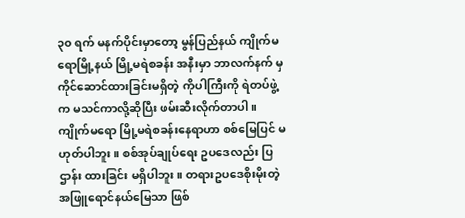၃၀ ရက် မနက်ပိုင်းမှာတော့ မွန်ပြည်နယ် ကျိုက်မရောမြို့နယ် မြို့မရဲစခန်း အနီးမှာ ဘာလက်နက် မှ ကိုင်ဆောင်ထားခြင်းမရှိတဲ့ ကိုပါကြီးကို ရဲတပ်ဖွဲ့က မသင်ကာလို့ဆိုပြီး ဖမ်းဆီးလိုက်တာပါ။ ကျိုက်မရော မြို့မရဲစခန်းနေရာဟာ စစ်မြေပြင် မဟုတ်ပါဘူး။ စစ်အုပ်ချုပ်ရေး ဥပဒေလည်း ပြဌာန်း ထားခြင်း မရှိပါဘူး။ တရားဥပဒေစိုးမိုးတဲ့ အဖြူရောင်နယ်မြေသာ ဖြစ်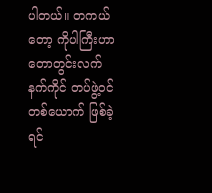ပါတယ်။ တကယ်တော့ ကိုပါကြီးဟာ တောတွင်းလက်နက်ကိုင် တပ်ဖွဲ့ဝင်တစ်ယောက် ဖြစ်ခဲ့ရင်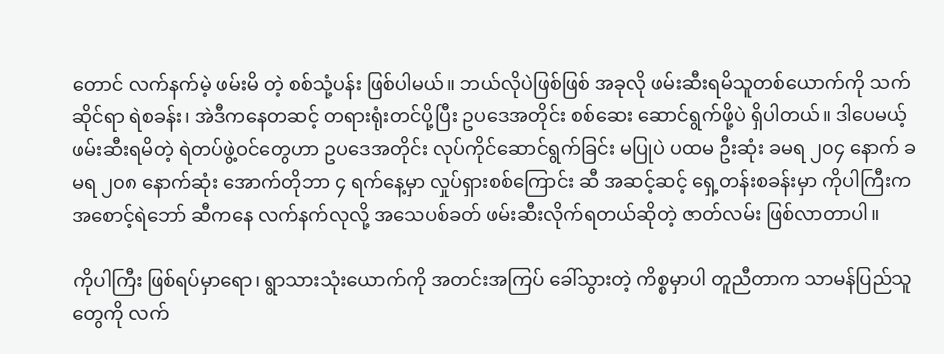တောင် လက်နက်မဲ့ ဖမ်းမိ တဲ့ စစ်သုံ့ပန်း ဖြစ်ပါမယ်။ ဘယ်လိုပဲဖြစ်ဖြစ် အခုလို ဖမ်းဆီးရမိသူတစ်ယောက်ကို သက်ဆိုင်ရာ ရဲစခန်း၊ အဲဒီကနေတဆင့် တရားရုံးတင်ပို့ပြီး ဥပဒေအတိုင်း စစ်ဆေး ဆောင်ရွက်ဖို့ပဲ ရှိပါတယ်။ ဒါပေမယ့် ဖမ်းဆီးရမိတဲ့ ရဲတပ်ဖွဲ့ဝင်တွေဟာ ဥပဒေအတိုင်း လုပ်ကိုင်ဆောင်ရွက်ခြင်း မပြုပဲ ပထမ ဦးဆုံး ခမရ ၂၀၄ နောက် ခမရ ၂၀၈ နောက်ဆုံး အောက်တိုဘာ ၄ ရက်နေ့မှာ လှုပ်ရှားစစ်ကြောင်း ဆီ အဆင့်ဆင့် ရှေ့တန်းစခန်းမှာ ကိုပါကြီးက အစောင့်ရဲဘော် ဆီကနေ လက်နက်လုလို့ အသေပစ်ခတ် ဖမ်းဆီးလိုက်ရတယ်ဆိုတဲ့ ဇာတ်လမ်း ဖြစ်လာတာပါ။

ကိုပါကြီး ဖြစ်ရပ်မှာရော၊ ရွာသားသုံးယောက်ကို အတင်းအကြပ် ခေါ်သွားတဲ့ ကိစ္စမှာပါ တူညီတာက သာမန်ပြည်သူတွေကို လက်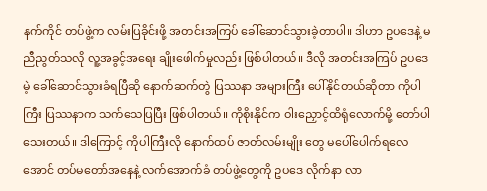နက်ကိုင် တပ်ဖွဲ့က လမ်းပြခိုင်းဖို့ အတင်းအကြပ် ခေါ်ဆောင်သွားခဲ့တာပါ။ ဒါဟာ ဥပဒေနဲ့ မညီညွတ်သလို လူ့အခွင့်အရေး ချိုးဖေါက်မှုလည်း ဖြစ်ပါတယ်။ ဒီလို အတင်းအကြပ် ဥပဒေမဲ့ ခေါ်ဆောင်သွားခံရပြီဆို နောက်ဆက်တွဲ ပြဿနာ အများကြီး ပေါ်နိုင်တယ်ဆိုတာ ကိုပါကြီး ပြဿနာက သက်သေပြပြီး ဖြစ်ပါတယ်။ ကိုစိုးနိုင်က ဝါးညှောင့်ထိရုံလောက်မို့ တော်ပါသေးတယ်။ ဒါကြောင့် ကိုပါကြီးလို နောက်ထပ် ဇာတ်လမ်းမျိုး တွေ မပေါ်ပေါက်ရလေအောင် တပ်မတော်အနေနဲ့ လက်အောက်ခံ တပ်ဖွဲ့တွေကို ဥပဒေ လိုက်နာ လာ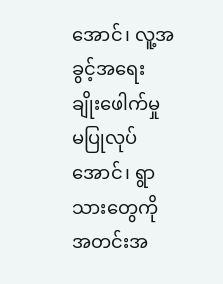အောင်၊ လူ့အခွင့်အရေး ချိုးဖေါက်မှု မပြုလုပ်အောင်၊ ရွာသားတွေကို အတင်းအ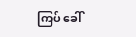ကြပ် ခေါ်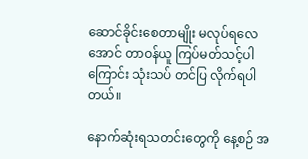ဆောင်ခိုင်းစေတာမျိုး မလုပ်ရလေအောင် တာဝန်ယူ ကြပ်မတ်သင့်ပါကြောင်း သုံးသပ် တင်ပြ လိုက်ရပါတယ်။

နောက်ဆုံးရသတင်းတွေကို နေ့စဉ် အ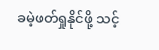ခမဲ့ဖတ်ရှုနိုင်ဖို့ သင့်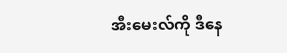အီးမေးလ်ကို ဒီနေ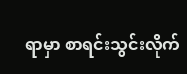ရာမှာ စာရင်းသွင်းလိုက်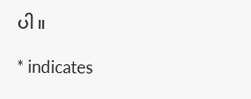ပါ။

* indicates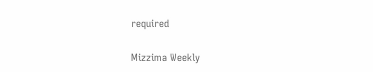required

Mizzima Weekly